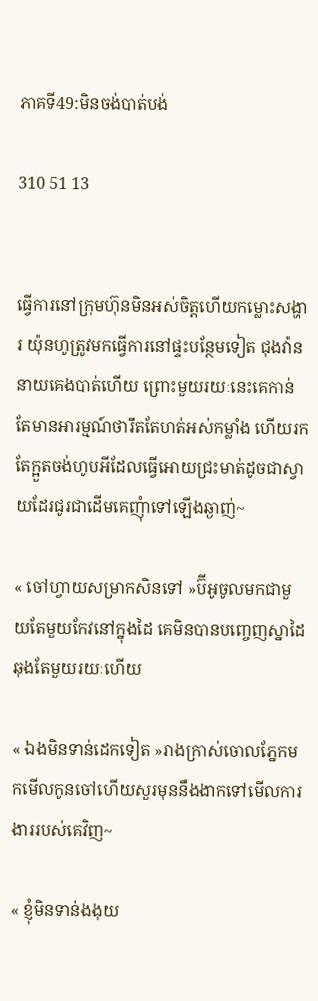ភាគទី49:មិនចង់បាត់បង់

310 51 13


ធ្វើការនៅក្រុមហ៊ុនមិនអស់ចិត្តហើយកម្លោះសង្ហារ យ៉ុនហូត្រូវមកធ្វើការនៅផ្ទះបន្ថែមទៀត ជុងវ៉ាននាយគេងបាត់ហើយ ព្រោះមួយរយៈនេះគេកាន់តែមានអារម្មណ៍ថារឹតតែហត់អស់កម្លាំង ហើយរកតែក្អួតចង់ហូបអីដែលធ្វើអោយជ្រះមាត់ដូចជាស្វាយដែរជូរជាដើមគេញុំាទៅឡើងឆ្ងាញ់~

« ចៅហ្វាយសម្រាកសិនទៅ »ប៊ីអូចូលមកជាមួយតែមួយកែវនៅក្នុងដៃ គេមិនបានបញ្ចេញស្នាដៃឆុងតែមួយរយៈហើយ

« ឯងមិនទាន់ដេកទៀត »រាងក្រាស់ចោលភ្នែកមកមើលកូនចៅហើយសួរមុននឹងងាកទៅមើលការងាររបស់គេវិញ~

« ខ្ញុំមិនទាន់ងងុយ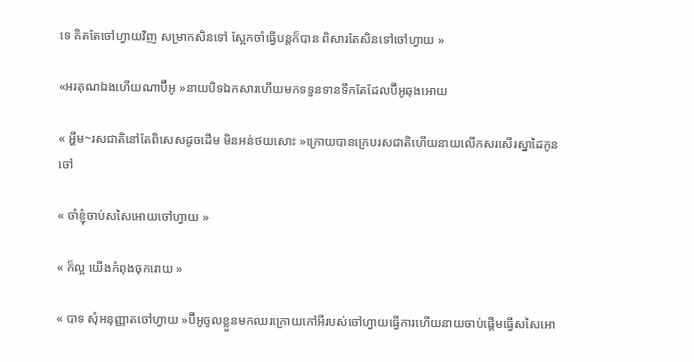ទេ គិតតែចៅហ្វាយវិញ សម្រាកសិនទៅ ស្អែកចាំធ្វើបន្តក៏បាន ពិសារតែសិនទៅចៅហ្វាយ »

«អរគុណឯងហើយណាប៊ីអូ »នាយបិទឯកសារហើយមកទទួនទានទឹកតែដែលប៊ីអូឆុងអោយ

« អ្ហឹម~រសជាតិនៅតែពិសេសដូចដើម មិនអន់ថយសោះ »ក្រោយបានក្រេបរសជាតិហើយនាយលើកសរសើរស្នាដៃកូនចៅ

« ចាំខ្ញុំចាប់សសៃអោយចៅហ្វាយ »

« ក៏ល្អ យើងកំពុងចុករោយ »

« បាទ សុំអនុញ្ញាតចៅហ្វាយ »ប៊ីអូចូលខ្លួនមកឈរក្រោយកៅអីរបស់ចៅហ្វាយធ្វើការហើយនាយចាប់ផ្ដើមធ្វើសសៃអោ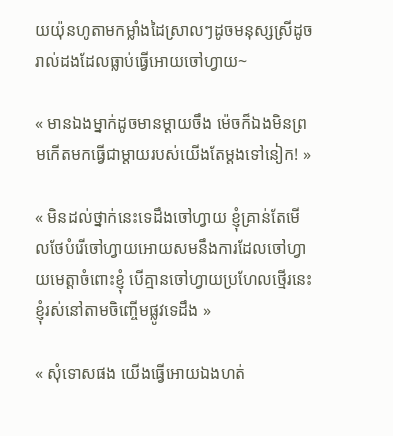យយ៉ុនហូតាមកម្លាំងដៃស្រាលៗដូចមនុស្សស្រីដូចរាល់ដងដែលធ្លាប់ធ្វើអោយចៅហ្វាយ~

« មានឯងម្នាក់ដូចមានម្ដាយចឹង ម៉េចក៏ឯងមិនព្រមកើតមកធ្វើជាម្ដាយរបស់យើងតែម្ដងទៅនៀក! »

« មិនដល់ថ្នាក់នេះទេដឹងចៅហ្វាយ ខ្ញុំគ្រាន់តែមើលថែបំរើចៅហ្វាយអោយសមនឹងការដែលចៅហ្វាយមេត្តាចំពោះខ្ញុំ បើគ្មានចៅហ្វាយប្រហែលថ្មើរនេះខ្ញុំរស់នៅតាមចិញ្ចើមផ្លូវទេដឹង »

« សុំទោសផង យើងធ្វើអោយឯងហត់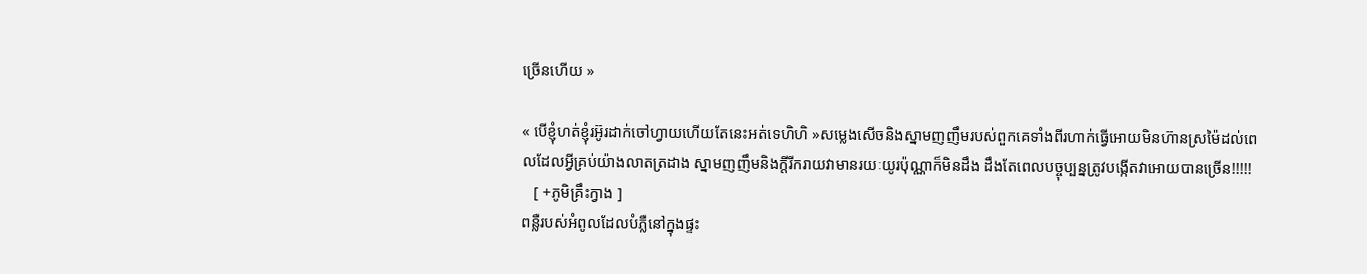ច្រើនហើយ »

« បើខ្ញុំហត់ខ្ញុំរអ៊ូរដាក់ចៅហ្វាយហើយតែនេះអត់ទេហិហិ »សម្លេងសើចនិងស្នាមញញឹមរបស់ពួកគេទាំងពីរហាក់ធ្វើអោយមិនហ៊ានស្រម៉ៃដល់ពេលដែលអ្វីគ្រប់យ៉ាងលាតត្រដាង ស្នាមញញឹមនិងក្តីរីករាយវាមានរយៈយូរប៉ុណ្ណាក៏មិនដឹង ដឹងតែពេលបច្ចុប្បន្នត្រូវបង្កើតវាអោយបានច្រើន!!!!!
   [ +ភូមិគ្រឹះក្វាង ]
ពន្លឺរបស់អំពូលដែលបំភ្លឺនៅក្នុងផ្ទះ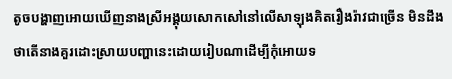តូចបង្ហាញអោយឃើញនាងស្រីអង្គុយសោកសៅនៅលើសាឡុងគិតរឿងរ៉ាវជាច្រើន មិនដឹងថាតើនាងគួរដោះស្រាយបញ្ហានេះដោយរៀបណាដើម្បីកុំអោយទ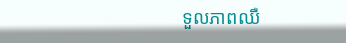ទួលភាពឈឺ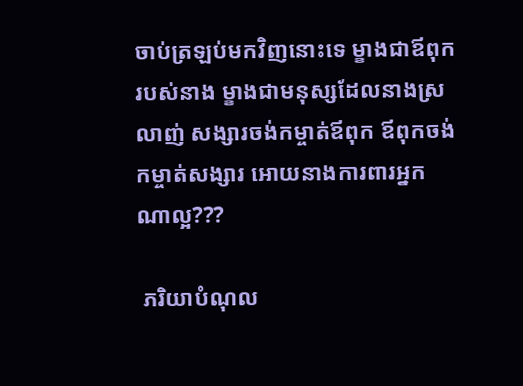ចាប់ត្រឡប់មកវិញនោះទេ ម្ខាងជាឪពុករបស់នាង ម្ខាងជាមនុស្សដែលនាងស្រលាញ់ សង្សារចង់កម្ចាត់ឪពុក ឪពុកចង់កម្ចាត់សង្សារ អោយនាងការពារអ្នកណាល្អ???

 ភរិយាបំណុល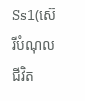Ss1(ស៊េរីបំណុលជីវិត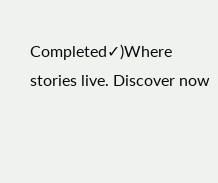Completed✓)Where stories live. Discover now